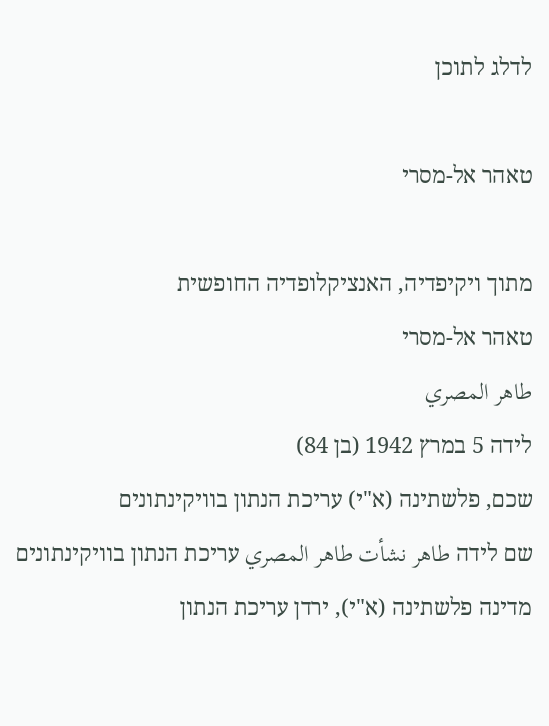לדלג לתוכן

טאהר אל-מסרי

מתוך ויקיפדיה, האנציקלופדיה החופשית
טאהר אל-מסרי
طاهر المصري
לידה 5 במרץ 1942 (בן 84)
שכם, פלשתינה (א"י) עריכת הנתון בוויקינתונים
שם לידה طاهر نشأت طاهر المصري עריכת הנתון בוויקינתונים
מדינה פלשתינה (א"י), ירדן עריכת הנתון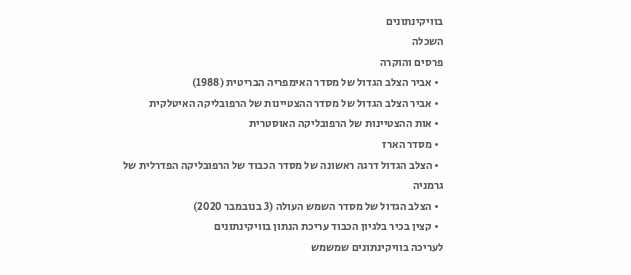בוויקינתונים
השכלה
פרסים והוקרה
  • אביר הצלב הגדול של מסדר האימפריה הבריטית (1988)
  • אביר הצלב הגדול של מסדר ההצטיינות של הרפובליקה האיטלקית
  • אות ההצטיינות של הרפובליקה האוסטרית
  • מסדר הארז
  • הצלב הגדול דרגה ראשונה של מסדר הכבוד של הרפובליקה הפדרלית של גרמניה
  • הצלב הגדול של מסדר השמש העולה (3 בנובמבר 2020)
  • קצין בכיר בלגיון הכבוד עריכת הנתון בוויקינתונים
לעריכה בוויקינתונים שמשמש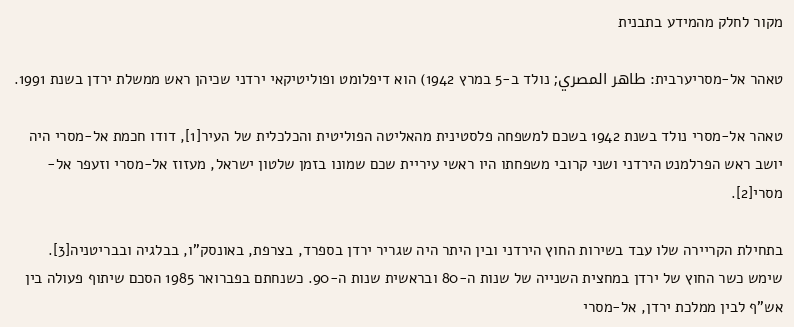מקור לחלק מהמידע בתבנית

טאהר אל-מסריערבית: طاهر المصري; נולד ב-5 במרץ 1942) הוא דיפלומט ופוליטיקאי ירדני שכיהן ראש ממשלת ירדן בשנת 1991.

טאהר אל-מסרי נולד בשנת 1942 בשכם למשפחה פלסטינית מהאליטה הפוליטית והכלכלית של העיר[1], דודו חכמת אל-מסרי היה יושב ראש הפרלמנט הירדני ושני קרובי משפחתו היו ראשי עיריית שכם שמונו בזמן שלטון ישראל, מעזוז אל-מסרי וזעפר אל-מסרי[2].

בתחילת הקריירה שלו עבד בשירות החוץ הירדני ובין היתר היה שגריר ירדן בספרד, בצרפת, באונסק"ו, בבלגיה ובבריטניה[3]. שימש כשר החוץ של ירדן במחצית השנייה של שנות ה-80 ובראשית שנות ה-90. כשנחתם בפברואר 1985 הסכם שיתוף פעולה בין אש"ף לבין ממלכת ירדן, אל-מסרי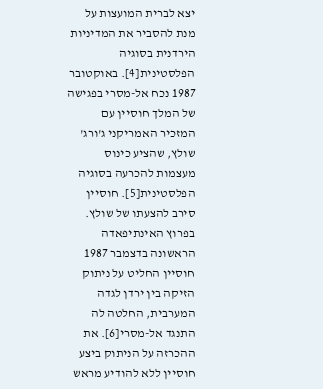יצא לברית המועצות על מנת להסביר את המדיניות הירדנית בסוגיה הפלסטינית[4]. באוקטובר 1987 נכח אל-מסרי בפגישה של המלך חוסיין עם המזכיר האמריקני ג'ורג' שולץ, שהציע כינוס מעצמות להכרעה בסוגיה הפלסטינית[5]. חוסיין סירב להצעתו של שולץ. בפרוץ האינתיפאדה הראשונה בדצמבר 1987 חוסיין החליט על ניתוק הזיקה בין ירדן לגדה המערבית, החלטה לה התנגד אל-מסרי[6]. את ההכרזה על הניתוק ביצע חוסיין ללא להודיע מראש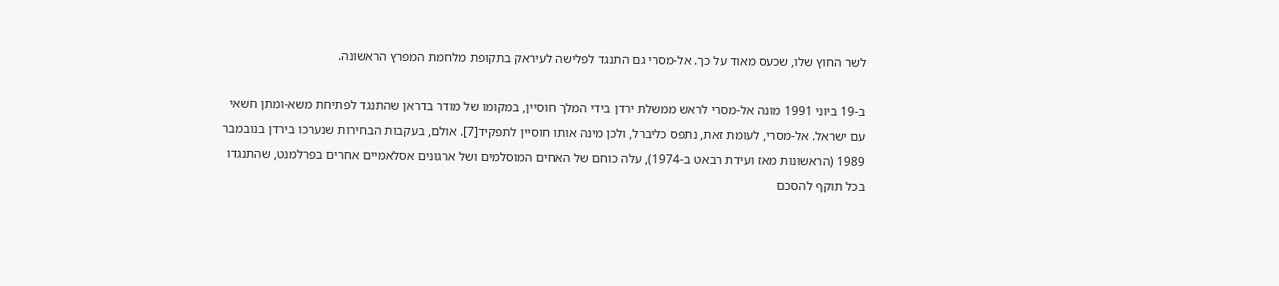לשר החוץ שלו, שכעס מאוד על כך. אל-מסרי גם התנגד לפלישה לעיראק בתקופת מלחמת המפרץ הראשונה.

ב-19 ביוני 1991 מונה אל-מסרי לראש ממשלת ירדן בידי המלך חוסיין, במקומו של מודר בדראן שהתנגד לפתיחת משא-ומתן חשאי עם ישראל. אל-מסרי, לעומת זאת, נתפס כליברל, ולכן מינה אותו חוסיין לתפקיד[7]. אולם, בעקבות הבחירות שנערכו בירדן בנובמבר 1989 (הראשונות מאז ועידת רבאט ב-1974), עלה כוחם של האחים המוסלמים ושל ארגונים אסלאמיים אחרים בפרלמנט, שהתנגדו בכל תוקף להסכם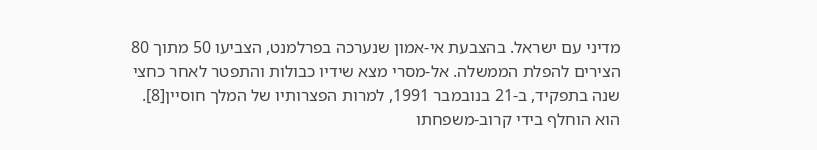מדיני עם ישראל. בהצבעת אי-אמון שנערכה בפרלמנט, הצביעו 50 מתוך 80 הצירים להפלת הממשלה. אל-מסרי מצא שידיו כבולות והתפטר לאחר כחצי שנה בתפקיד, ב-21 בנובמבר 1991, למרות הפצרותיו של המלך חוסיין[8]. הוא הוחלף בידי קרוב-משפחתו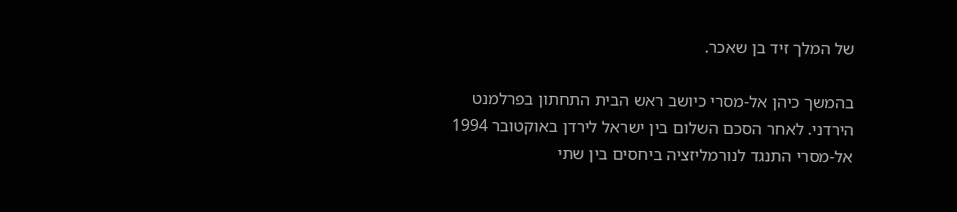של המלך זיד בן שאכר.

בהמשך כיהן אל-מסרי כיושב ראש הבית התחתון בפרלמנט הירדני. לאחר הסכם השלום בין ישראל לירדן באוקטובר 1994 אל-מסרי התנגד לנורמליזציה ביחסים בין שתי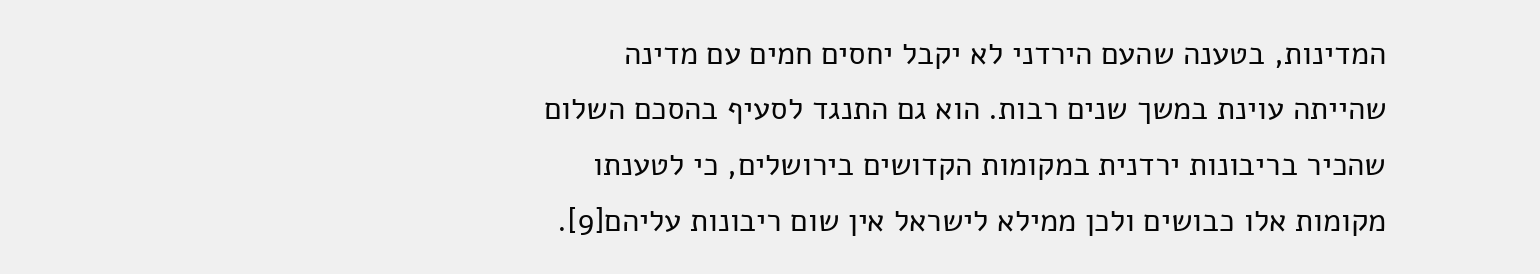המדינות, בטענה שהעם הירדני לא יקבל יחסים חמים עם מדינה שהייתה עוינת במשך שנים רבות. הוא גם התנגד לסעיף בהסכם השלום שהכיר בריבונות ירדנית במקומות הקדושים בירושלים, כי לטענתו מקומות אלו כבושים ולכן ממילא לישראל אין שום ריבונות עליהם[9].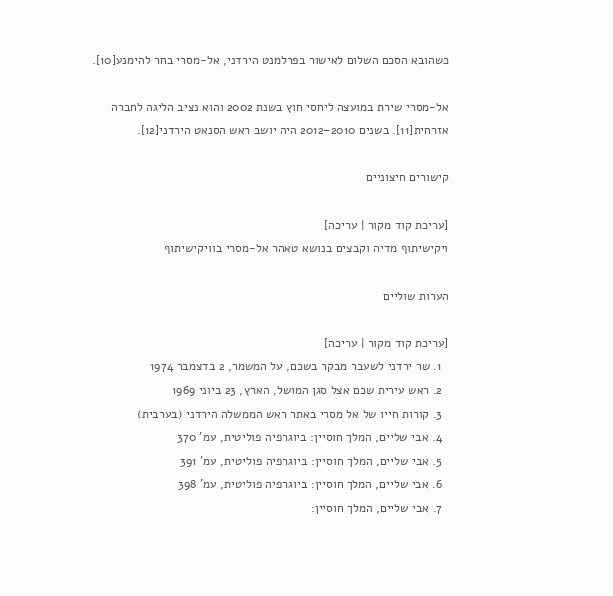כשהובא הסכם השלום לאישור בפרלמנט הירדני, אל-מסרי בחר להימנע[10].

אל-מסרי שירת במועצה ליחסי חוץ בשנת 2002 והוא נציב הליגה לחברה אזרחית[11]. בשנים 2010–2012 היה יושב ראש הסנאט הירדני[12].

קישורים חיצוניים

[עריכת קוד מקור | עריכה]
ויקישיתוף מדיה וקבצים בנושא טאהר אל-מסרי בוויקישיתוף

הערות שוליים

[עריכת קוד מקור | עריכה]
  1. שר ירדני לשעבר מבקר בשכם, על המשמר, 2 בדצמבר 1974
  2. ראש עירית שכם אצל סגן המושל, הארץ, 23 ביוני 1969
  3. קורות חייו של אל מסרי באתר ראש הממשלה הירדני (בערבית)
  4. אבי שליים, המלך חוסיין: ביוגרפיה פוליטית, עמ' 370
  5. אבי שליים, המלך חוסיין: ביוגרפיה פוליטית, עמ' 391
  6. אבי שליים, המלך חוסיין: ביוגרפיה פוליטית, עמ' 398
  7. אבי שליים, המלך חוסיין: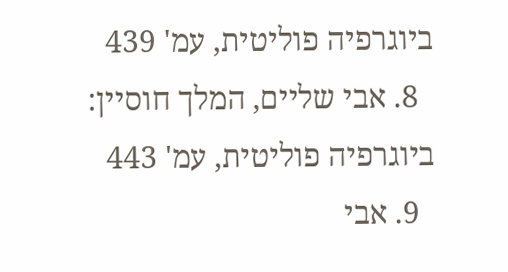ביוגרפיה פוליטית, עמ' 439
  8. אבי שליים, המלך חוסיין: ביוגרפיה פוליטית, עמ' 443
  9. אבי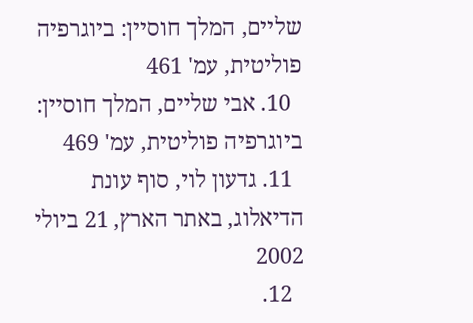שליים, המלך חוסיין: ביוגרפיה פוליטית, עמ' 461
  10. אבי שליים, המלך חוסיין: ביוגרפיה פוליטית, עמ' 469
  11. גדעון לוי, סוף עונת הדיאלוג, באתר הארץ, 21 ביולי 2002
  12.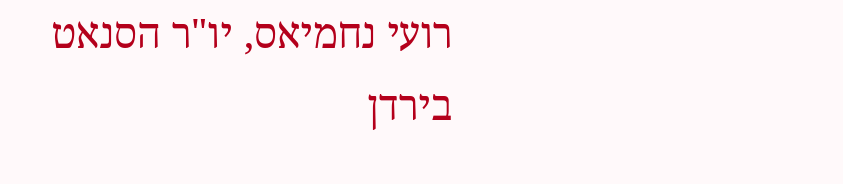רועי נחמיאס, יו"ר הסנאט בירדן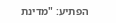הפתיע: "מדינת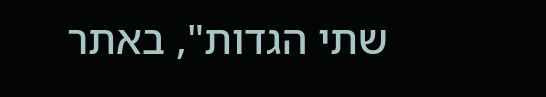שתי הגדות", באתר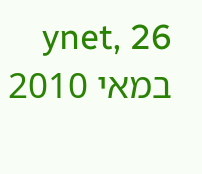ynet, 26 במאי 2010